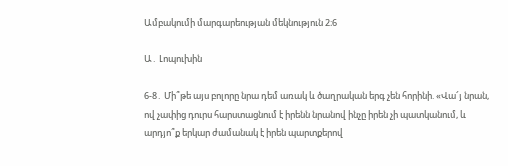Ամբակումի մարգարեության մեկնություն 2։6

Ա․ Լոպուխին

6-8․ Մի՞թե այս բոլորը նրա դեմ առակ և ծաղրական երգ չեն հորինի. «Վա՜յ նրան, ով չափից դուրս հարստացնում է իրենն նրանով ինչը իրեն չի պատկանում, և արդյո՞ք երկար ժամանակ է իրեն պարտքերով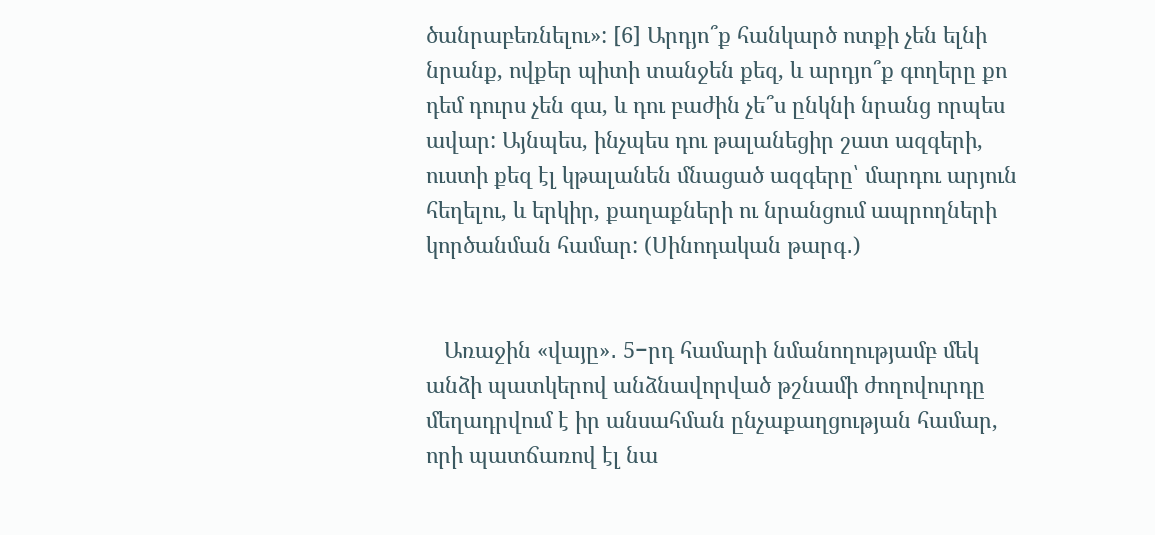ծանրաբեռնելու»: [6] Արդյո՞ք հանկարծ ոտքի չեն ելնի նրանք, ովքեր պիտի տանջեն քեզ, և արդյո՞ք գողերը քո դեմ դուրս չեն գա, և դու բաժին չե՞ս ընկնի նրանց որպես ավար: Այնպես, ինչպես դու թալանեցիր շատ ազգերի, ուստի քեզ էլ կթալանեն մնացած ազգերը՝ մարդու արյուն հեղելու, և երկիր, քաղաքների ու նրանցում ապրողների կործանման համար: (Սինոդական թարգ․)


   Առաջին «վայը»․ 5−րդ համարի նմանողությամբ մեկ անձի պատկերով անձնավորված թշնամի ժողովուրդը մեղադրվում է իր անսահման ընչաքաղցության համար, որի պատճառով էլ նա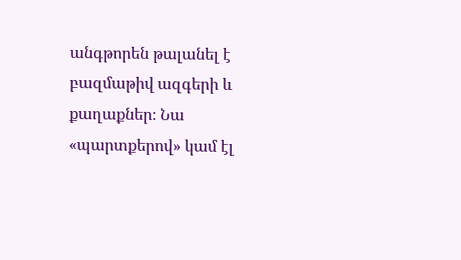անգթորեն թալանել է բազմաթիվ ազգերի և քաղաքներ։ Նա «պարտքերով» կամ էլ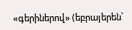«գերիներով» (եբրայերեն՝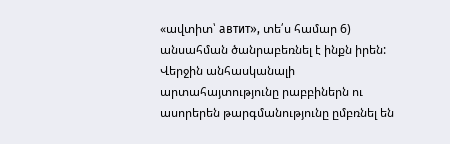«ավտիտ՝ автит», տե՛ս համար 6) անսահման ծանրաբեռնել է ինքն իրեն: Վերջին անհասկանալի արտահայտությունը րաբբիներն ու ասորերեն թարգմանությունը ըմբռնել են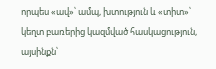որպես «ավ»՝ ամպ, խտություն և «տիտ»՝ կեղտ բառերից կազմված հասկացություն, այսինքն՝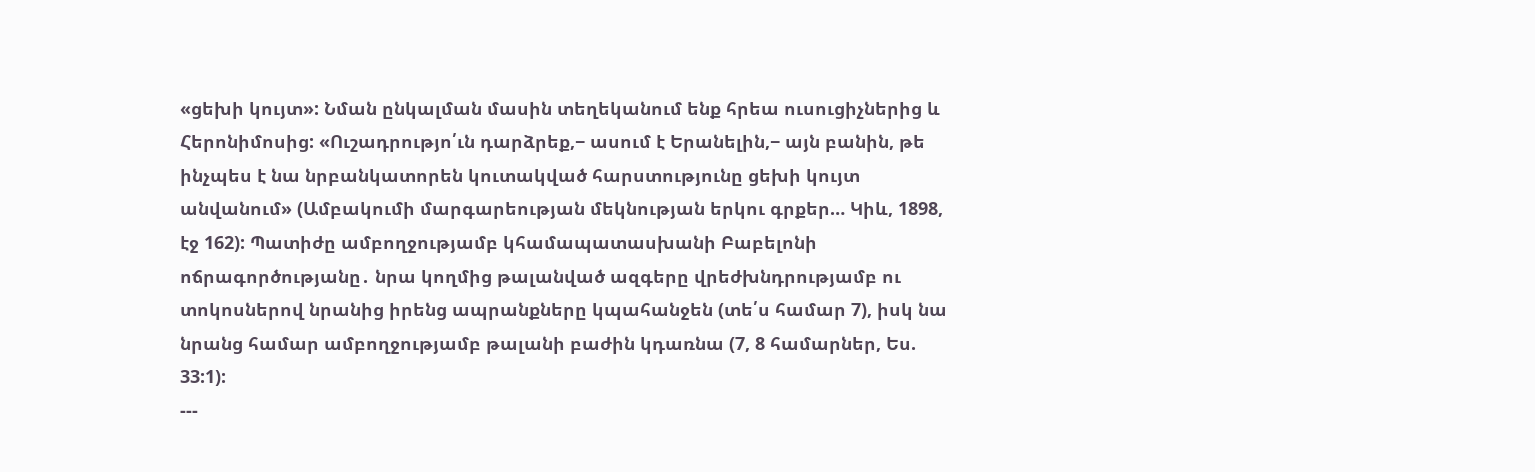«ցեխի կույտ»: Նման ընկալման մասին տեղեկանում ենք հրեա ուսուցիչներից և Հերոնիմոսից: «Ուշադրությո՛ւն դարձրեք,− ասում է Երանելին,− այն բանին, թե ինչպես է նա նրբանկատորեն կուտակված հարստությունը ցեխի կույտ անվանում» (Ամբակումի մարգարեության մեկնության երկու գրքեր… Կիև, 1898, էջ 162): Պատիժը ամբողջությամբ կհամապատասխանի Բաբելոնի ոճրագործությանը․ նրա կողմից թալանված ազգերը վրեժխնդրությամբ ու տոկոսներով նրանից իրենց ապրանքները կպահանջեն (տե՛ս համար 7), իսկ նա նրանց համար ամբողջությամբ թալանի բաժին կդառնա (7, 8 համարներ, Ես. 33:1):
---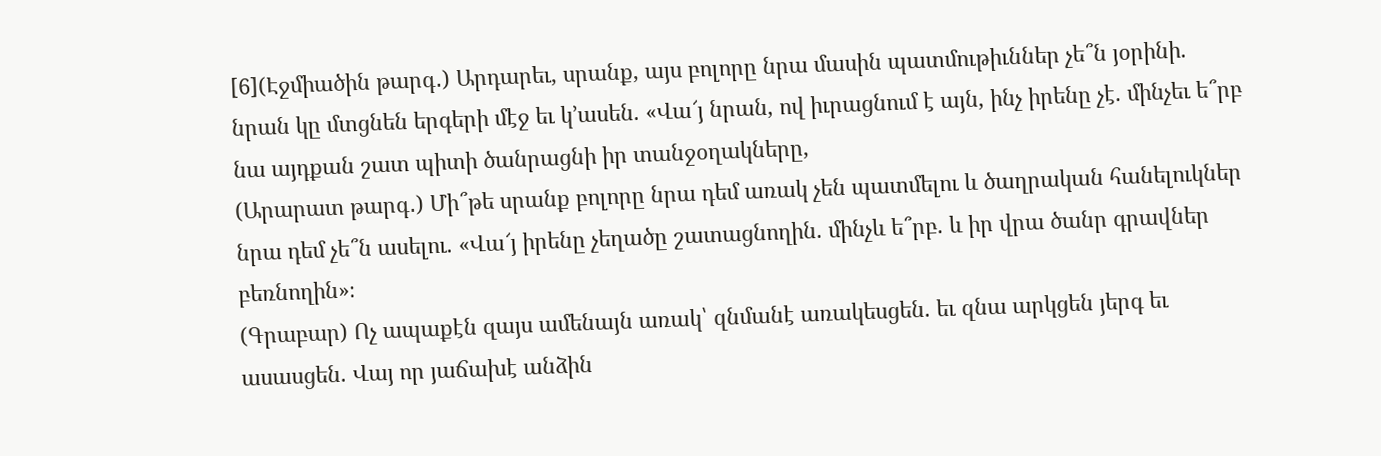[6](Էջմիածին թարգ․) Արդարեւ, սրանք, այս բոլորը նրա մասին պատմութիւններ չե՞ն յօրինի. նրան կը մտցնեն երգերի մէջ եւ կ՚ասեն. «Վա՜յ նրան, ով իւրացնում է այն, ինչ իրենը չէ. մինչեւ ե՞րբ նա այդքան շատ պիտի ծանրացնի իր տանջօղակները,
(Արարատ թարգ․) Մի՞թե սրանք բոլորը նրա դեմ առակ չեն պատմելու և ծաղրական հանելուկներ նրա դեմ չե՞ն ասելու. «Վա՜յ իրենը չեղածը շատացնողին. մինչև ե՞րբ. և իր վրա ծանր գրավներ բեռնողին»։
(Գրաբար) Ոչ ապաքէն զայս ամենայն առակ՝ զնմանէ առակեսցեն. եւ զնա արկցեն յերգ եւ ասասցեն. Վայ որ յաճախէ անձին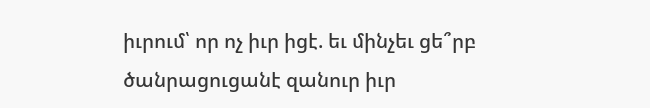իւրում՝ որ ոչ իւր իցէ. եւ մինչեւ ցե՞րբ ծանրացուցանէ զանուր իւր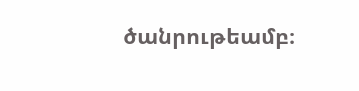ծանրութեամբ։